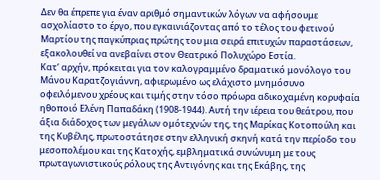Δεν θα έπρεπε για έναν αριθμό σημαντικών λόγων να αφήσουμε ασχολίαστο το έργο, που εγκαινιάζοντας από το τέλος του φετινού Μαρτίου της παγκύπριας πρώτης του μια σειρά επιτυχών παραστάσεων, εξακολουθεί να ανεβαίνει στον Θεατρικό Πολυχώρο Εστία.
Κατ’ αρχήν, πρόκειται για τον καλογραμμένο δραματικό μονόλογο του Μάνου Καρατζογιάννη, αφιερωμένο ως ελάχιστο μνημόσυνο οφειλόμενου χρέους και τιμής στην τόσο πρόωρα αδικοχαμένη κορυφαία ηθοποιό Ελένη Παπαδάκη (1908-1944). Αυτή την ιέρεια του θεάτρου, που άξια διάδοχος των μεγάλων ομότεχνών της, της Μαρίκας Κοτοπούλη και της Κυβέλης, πρωτοστάτησε στην ελληνική σκηνή κατά την περίοδο του μεσοπολέμου και της Κατοχής, εμβληματικά συνώνυμη με τους πρωταγωνιστικούς ρόλους της Αντιγόνης και της Εκάβης, της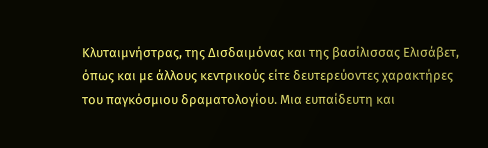Κλυταιμνήστρας, της Δισδαιμόνας και της βασίλισσας Ελισάβετ, όπως και με άλλους κεντρικούς είτε δευτερεύοντες χαρακτήρες του παγκόσμιου δραματολογίου. Μια ευπαίδευτη και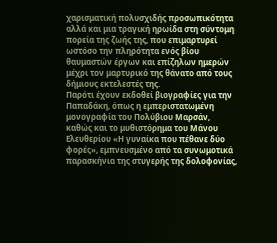χαρισματική πολυσχιδής προσωπικότητα αλλά και μια τραγική ηρωίδα στη σύντομη πορεία της ζωής της, που επιμαρτυρεί ωστόσο την πληρότητα ενός βίου θαυμαστών έργων και επίζηλων ημερών μέχρι τον μαρτυρικό της θάνατο από τους δήμιους εκτελεστές της.
Παρότι έχουν εκδοθεί βιογραφίες για την Παπαδάκη, όπως η εμπεριστατωμένη μονογραφία του Πολύβιου Μαρσάν, καθώς και το μυθιστόρημα του Μάνου Ελευθερίου «Η γυναίκα που πέθανε δύο φορές», εμπνευσμένο από τα συνωμοτικά παρασκήνια της στυγερής της δολοφονίας,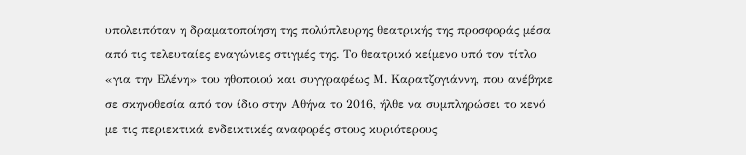υπολειπόταν η δραματοποίηση της πολύπλευρης θεατρικής της προσφοράς μέσα από τις τελευταίες εναγώνιες στιγμές της. Το θεατρικό κείμενο υπό τον τίτλο «για την Ελένη» του ηθοποιού και συγγραφέως Μ. Καρατζογιάννη, που ανέβηκε σε σκηνοθεσία από τον ίδιο στην Αθήνα το 2016, ήλθε να συμπληρώσει το κενό με τις περιεκτικά ενδεικτικές αναφορές στους κυριότερους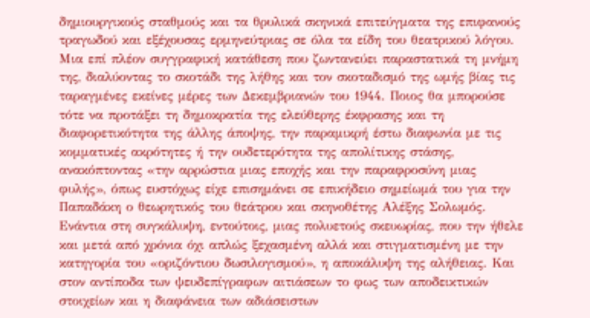δημιουργικούς σταθμούς και τα θρυλικά σκηνικά επιτεύγματα της επιφανούς τραγωδού και εξέχουσας ερμηνεύτριας σε όλα τα είδη του θεατρικού λόγου.
Μια επί πλέον συγγραφική κατάθεση που ζωντανεύει παραστατικά τη μνήμη της, διαλύοντας το σκοτάδι της λήθης και τον σκοταδισμό της ωμής βίας τις ταραγμένες εκείνες μέρες των Δεκεμβριανών του 1944. Ποιος θα μπορούσε τότε να προτάξει τη δημοκρατία της ελεύθερης έκφρασης και τη διαφορετικότητα της άλλης άποψης, την παραμικρή έστω διαφωνία με τις κομματικές ακρότητες ή την ουδετερότητα της απολίτικης στάσης, ανακόπτοντας «την αρρώστια μιας εποχής και την παραφροσύνη μιας φυλής», όπως ευστόχως είχε επισημάνει σε επικήδειο σημείωμά του για την Παπαδάκη ο θεωρητικός του θεάτρου και σκηνοθέτης Αλέξης Σολωμός.
Ενάντια στη συγκάλυψη, εντούτοις, μιας πολυετούς σκευωρίας, που την ήθελε και μετά από χρόνια όχι απλώς ξεχασμένη αλλά και στιγματισμένη με την κατηγορία του «οριζόντιου δωσιλογισμού», η αποκάλυψη της αλήθειας. Και στον αντίποδα των ψευδεπίγραφων αιτιάσεων το φως των αποδεικτικών στοιχείων και η διαφάνεια των αδιάσειστων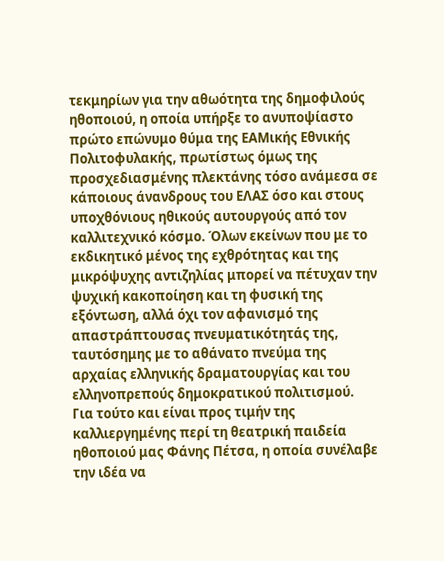τεκμηρίων για την αθωότητα της δημοφιλούς ηθοποιού, η οποία υπήρξε το ανυποψίαστο πρώτο επώνυμο θύμα της ΕΑΜικής Εθνικής Πολιτοφυλακής, πρωτίστως όμως της προσχεδιασμένης πλεκτάνης τόσο ανάμεσα σε κάποιους άνανδρους του ΕΛΑΣ όσο και στους υποχθόνιους ηθικούς αυτουργούς από τον καλλιτεχνικό κόσμο. Όλων εκείνων που με το εκδικητικό μένος της εχθρότητας και της μικρόψυχης αντιζηλίας μπορεί να πέτυχαν την ψυχική κακοποίηση και τη φυσική της εξόντωση, αλλά όχι τον αφανισμό της απαστράπτουσας πνευματικότητάς της, ταυτόσημης με το αθάνατο πνεύμα της αρχαίας ελληνικής δραματουργίας και του ελληνοπρεπούς δημοκρατικού πολιτισμού.
Για τούτο και είναι προς τιμήν της καλλιεργημένης περί τη θεατρική παιδεία ηθοποιού μας Φάνης Πέτσα, η οποία συνέλαβε την ιδέα να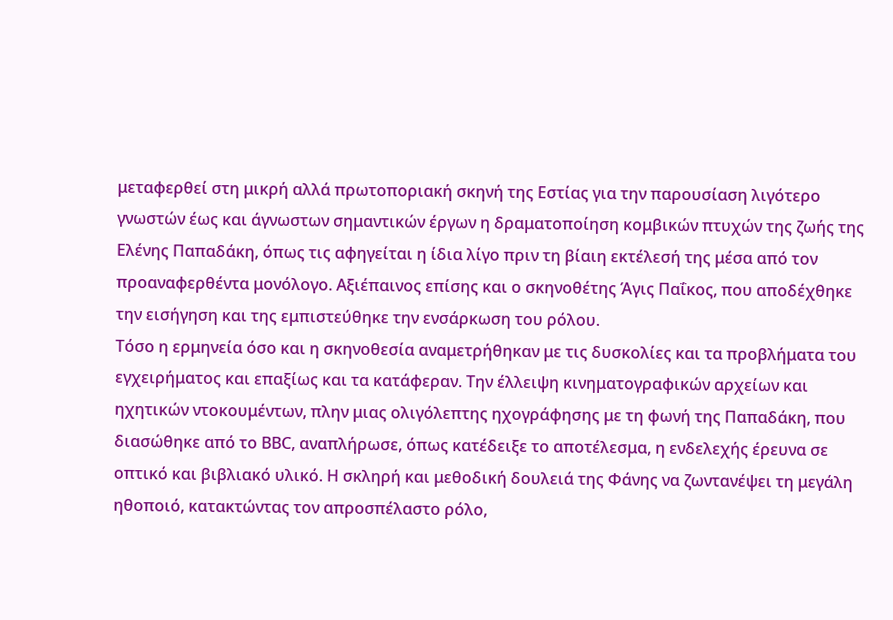μεταφερθεί στη μικρή αλλά πρωτοποριακή σκηνή της Εστίας για την παρουσίαση λιγότερο γνωστών έως και άγνωστων σημαντικών έργων η δραματοποίηση κομβικών πτυχών της ζωής της Ελένης Παπαδάκη, όπως τις αφηγείται η ίδια λίγο πριν τη βίαιη εκτέλεσή της μέσα από τον προαναφερθέντα μονόλογο. Αξιέπαινος επίσης και ο σκηνοθέτης Άγις Παΐκος, που αποδέχθηκε την εισήγηση και της εμπιστεύθηκε την ενσάρκωση του ρόλου.
Τόσο η ερμηνεία όσο και η σκηνοθεσία αναμετρήθηκαν με τις δυσκολίες και τα προβλήματα του εγχειρήματος και επαξίως και τα κατάφεραν. Την έλλειψη κινηματογραφικών αρχείων και ηχητικών ντοκουμέντων, πλην μιας ολιγόλεπτης ηχογράφησης με τη φωνή της Παπαδάκη, που διασώθηκε από το ΒΒC, αναπλήρωσε, όπως κατέδειξε το αποτέλεσμα, η ενδελεχής έρευνα σε οπτικό και βιβλιακό υλικό. Η σκληρή και μεθοδική δουλειά της Φάνης να ζωντανέψει τη μεγάλη ηθοποιό, κατακτώντας τον απροσπέλαστο ρόλο,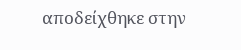αποδείχθηκε στην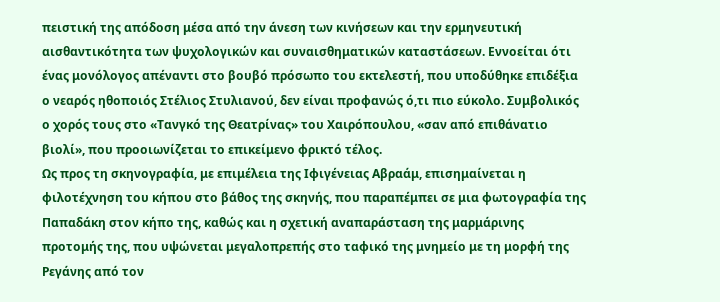πειστική της απόδοση μέσα από την άνεση των κινήσεων και την ερμηνευτική αισθαντικότητα των ψυχολογικών και συναισθηματικών καταστάσεων. Εννοείται ότι ένας μονόλογος απέναντι στο βουβό πρόσωπο του εκτελεστή, που υποδύθηκε επιδέξια ο νεαρός ηθοποιός Στέλιος Στυλιανού, δεν είναι προφανώς ό,τι πιο εύκολο. Συμβολικός ο χορός τους στο «Τανγκό της Θεατρίνας» του Χαιρόπουλου, «σαν από επιθάνατιο βιολί», που προοιωνίζεται το επικείμενο φρικτό τέλος.
Ως προς τη σκηνογραφία, με επιμέλεια της Ιφιγένειας Αβραάμ, επισημαίνεται η φιλοτέχνηση του κήπου στο βάθος της σκηνής, που παραπέμπει σε μια φωτογραφία της Παπαδάκη στον κήπο της, καθώς και η σχετική αναπαράσταση της μαρμάρινης προτομής της, που υψώνεται μεγαλοπρεπής στο ταφικό της μνημείο με τη μορφή της Ρεγάνης από τον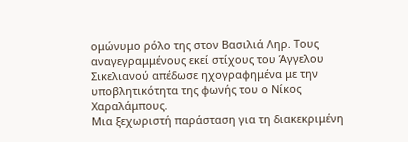ομώνυμο ρόλο της στον Βασιλιά Ληρ. Τους αναγεγραμμένους εκεί στίχους του Άγγελου Σικελιανού απέδωσε ηχογραφημένα με την υποβλητικότητα της φωνής του ο Νίκος Χαραλάμπους.
Μια ξεχωριστή παράσταση για τη διακεκριμένη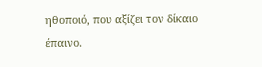ηθοποιό, που αξίζει τον δίκαιο έπαινο.